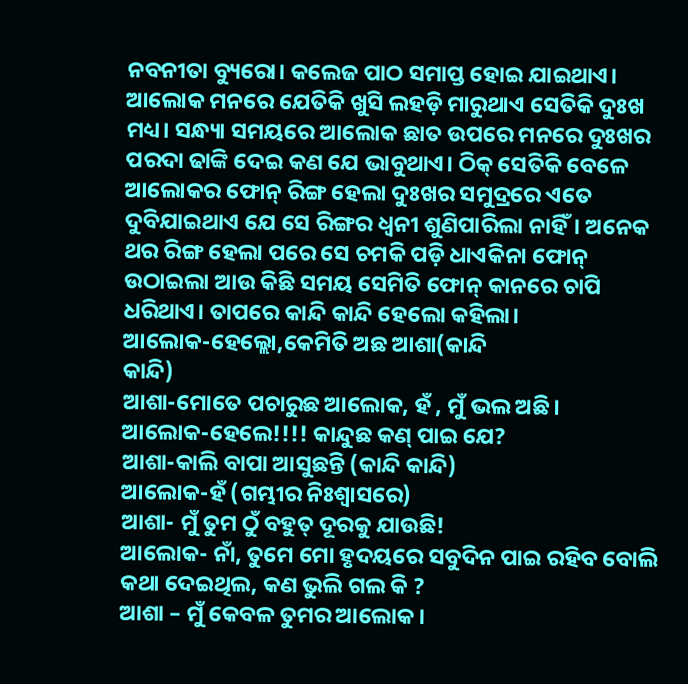ନବନୀତା ବ୍ୟୁରୋ। କଲେଜ ପାଠ ସମାପ୍ତ ହୋଇ ଯାଇଥାଏ। ଆଲୋକ ମନରେ ଯେତିକି ଖୁସି ଲହଡ଼ି ମାରୁଥାଏ ସେତିକି ଦୁଃଖ ମଧ୍ୟ। ସନ୍ଧ୍ୟା ସମୟରେ ଆଲୋକ ଛାତ ଉପରେ ମନରେ ଦୁଃଖର ପରଦା ଢାଙ୍କି ଦେଇ କଣ ଯେ ଭାବୁଥାଏ। ଠିକ୍ ସେତିକି ବେଳେ ଆଲୋକର ଫୋନ୍ ରିଙ୍ଗ ହେଲା ଦୁଃଖର ସମୁଦ୍ରରେ ଏତେ ଦୁବିଯାଇଥାଏ ଯେ ସେ ରିଙ୍ଗର ଧ୍ଵନୀ ଶୁଣିପାରିଲା ନାହିଁ। ଅନେକ ଥର ରିଙ୍ଗ ହେଲା ପରେ ସେ ଚମକି ପଡ଼ି ଧାଏକିନା ଫୋନ୍ ଉଠାଇଲା ଆଉ କିଛି ସମୟ ସେମିତି ଫୋନ୍ କାନରେ ଚାପି ଧରିଥାଏ। ତାପରେ କାନ୍ଦି କାନ୍ଦି ହେଲୋ କହିଲା।
ଆଲୋକ-ହେଲ୍ଲୋ,କେମିତି ଅଛ ଆଶା(କାନ୍ଦି
କାନ୍ଦି)
ଆଶା-ମୋତେ ପଚାରୁଛ ଆଲୋକ, ହଁ , ମୁଁ ଭଲ ଅଛି।
ଆଲୋକ-ହେଲେ!!!! କାନ୍ଦୁଛ କଣ୍ ପାଇ ଯେ?
ଆଶା-କାଲି ବାପା ଆସୁଛନ୍ତି (କାନ୍ଦି କାନ୍ଦି)
ଆଲୋକ-ହଁ (ଗମ୍ଭୀର ନିଃଶ୍ୱାସରେ)
ଆଶା- ମୁଁ ତୁମ ଠୁଁ ବହୁତ୍ ଦୂରକୁ ଯାଉଛି!
ଆଲୋକ- ନାଁ, ତୁମେ ମୋ ହୃଦୟରେ ସବୁଦିନ ପାଇ ରହିବ ବୋଲି କଥା ଦେଇଥିଲ, କଣ ଭୁଲି ଗଲ କି ?
ଆଶା – ମୁଁ କେବଳ ତୁମର ଆଲୋକ।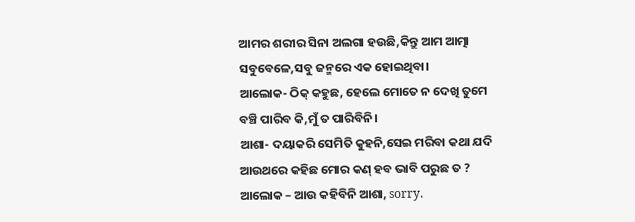ଆମର ଶରୀର ସିନା ଅଲଗା ହଉଛି,କିନ୍ତୁ ଆମ ଆତ୍ମା ସବୁବେଳେ,ସବୁ ଜନ୍ମରେ ଏକ ହୋଇଥିବା।
ଆଲୋକ- ଠିକ୍ କହୁଛ, ହେଲେ ମୋତେ ନ ଦେଖି ତୁମେ ବଞ୍ଚି ପାରିବ କି,ମୁଁ ତ ପାରିବିନି।
ଆଶା- ଦୟାକରି ସେମିତି କୁହନି,ସେଇ ମରିବା କଥା ଯଦି ଆଉଥରେ କହିଛ ମୋର କଣ୍ ହବ ଭାବି ପରୁଛ ତ ?
ଆଲୋକ – ଆଉ କହିବିନି ଆଶା, sorry.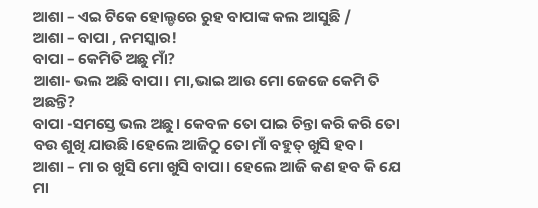ଆଶା – ଏଇ ଟିକେ ହୋଲ୍ଡରେ ରୁହ ବାପାଙ୍କ କଲ ଆସୁଛି /
ଆଶା – ବାପା , ନମସ୍କାର!
ବାପା – କେମିତି ଅଛୁ ମାଁ?
ଆଶା- ଭଲ ଅଛି ବାପା। ମା,ଭାଇ ଆଉ ମୋ ଜେଜେ କେମି ତି ଅଛନ୍ତି?
ବାପା -ସମସ୍ତେ ଭଲ ଅଛୁ। କେବଳ ତୋ ପାଇ ଚିନ୍ତା କରି କରି ତୋ ବଉ ଶୁଖି ଯାଉଛି।ହେଲେ ଆଜିଠୁ ତୋ ମାଁ ବହୁତ୍ ଖୁସି ହବ।
ଆଶା – ମା ର ଖୁସି ମୋ ଖୁସି ବାପା। ହେଲେ ଆଜି କଣ ହବ କି ଯେ ମା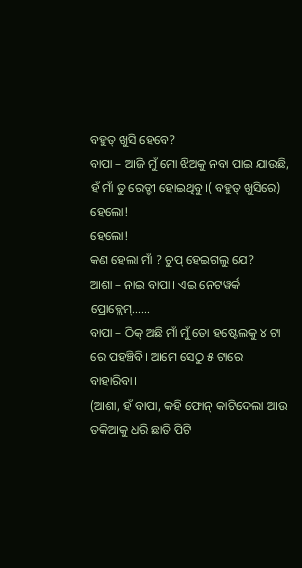ବହୁତ୍ ଖୁସି ହେବେ?
ବାପା – ଆଜି ମୁଁ ମୋ ଝିଅକୁ ନବା ପାଇ ଯାଉଛି, ହଁ ମାଁ ତୁ ରେଡ୍ଡୀ ହୋଇଥିବୁ।( ବହୁତ୍ ଖୁସିରେ)
ହେଲୋ!
ହେଲୋ!
କଣ ହେଲା ମାଁ ? ଚୁପ୍ ହେଇଗଲୁ ଯେ?
ଆଶା – ନାଇ ବାପା। ଏଇ ନେଟୱର୍କ ପ୍ରୋବ୍ଲେମ୍……
ବାପା – ଠିକ୍ ଅଛି ମାଁ ମୁଁ ତୋ ହଷ୍ଟେଲକୁ ୪ ଟା ରେ ପହଞ୍ଚିବି। ଆମେ ସେଠୁ ୫ ଟାରେ ବାହାରିବା।
(ଆଶା, ହଁ ବାପା, କହି ଫୋନ୍ କାଟିଦେଲା ଆଉ ତକିଆକୁ ଧରି ଛାତି ପିଟି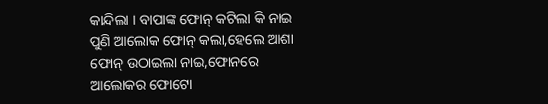କାନ୍ଦିଲା । ବାପାଙ୍କ ଫୋନ୍ କଟିଲା କି ନାଇ ପୁଣି ଆଲୋକ ଫୋନ୍ କଲା,ହେଲେ ଆଶା ଫୋନ୍ ଉଠାଇଲା ନାଇ,ଫୋନରେ ଆଲୋକର ଫୋଟୋ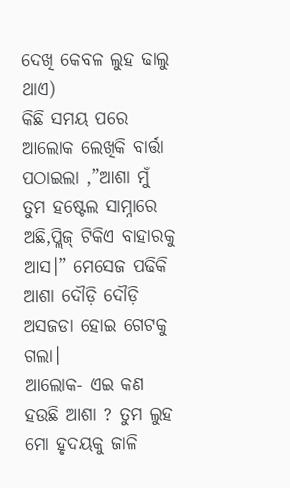ଦେଖି କେବଳ ଲୁହ ଢାଲୁ ଥାଏ)
କିଛି ସମୟ ପରେ ଆଲୋକ ଲେଖିକି ବାର୍ତ୍ତା ପଠାଇଲା ,”ଆଶା ମୁଁ ତୁମ ହଷ୍ଟେଲ ସାମ୍ନାରେ ଅଛି,ପ୍ଲିଜ୍ ଟିକିଏ ବାହାରକୁ ଆସ।” ମେସେଜ ପଢିକି ଆଶା ଦୌଡ଼ି ଦୌଡ଼ି ଅସଜଡା ହୋଇ ଗେଟକୁ ଗଲା।
ଆଲୋକ- ଏଇ କଣ ହଉଛି ଆଶା ? ତୁମ ଲୁହ ମୋ ହୃଦୟକୁ ଜାଳି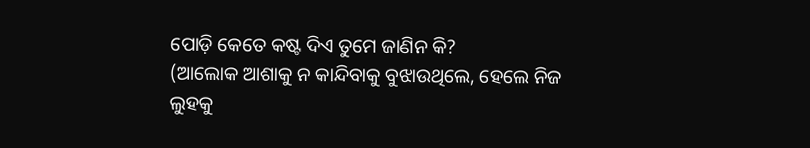ପୋଡ଼ି କେତେ କଷ୍ଟ ଦିଏ ତୁମେ ଜାଣିନ କି?
(ଆଲୋକ ଆଶାକୁ ନ କାନ୍ଦିବାକୁ ବୁଝାଉଥିଲେ, ହେଲେ ନିଜ ଲୁହକୁ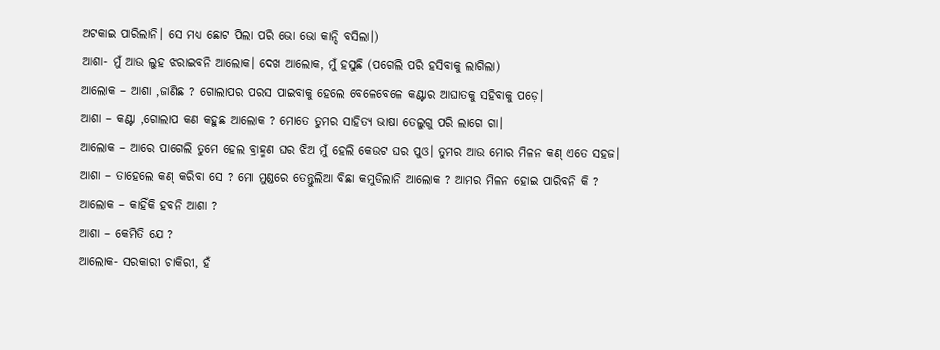ଅଟକାଇ ପାରିଲାନି। ସେ ମଧ୍ୟ ଛୋଟ ପିଲା ପରି ଭୋ ଭୋ କାନ୍ଦି ବସିଲା।)
ଆଶା- ମୁଁ ଆଉ ଲୁହ ଝରାଇବନି ଆଲୋକ। ଦେଖ ଆଲୋକ, ମୁଁ ହସୁଛି (ପଗେଲି ପରି ହସିବାକୁ ଲାଗିଲା)
ଆଲୋକ – ଆଶା ,ଜାଣିଛ ? ଗୋଲାପର ପରସ ପାଇବାକୁ ହେଲେ ବେଳେବେଳେ କଣ୍ଟାର ଆଘାତକୁ ସହିବାକୁ ପଡ଼େ।
ଆଶା – କଣ୍ଟା ,ଗୋଲାପ କଣ କହୁଛ ଆଲୋକ ? ମୋତେ ତୁମର ସାହିତ୍ୟ ଭାଷା ତେଲୁଗୁ ପରି ଲାଗେ ଗା।
ଆଲୋକ – ଆରେ ପାଗେଲି ତୁମେ ହେଲ ବ୍ରାହ୍ମଣ ଘର ଝିଅ ମୁଁ ହେଲି କେଉଟ ଘର ପୁଓ। ତୁମର ଆଉ ମୋର ମିଳନ କଣ୍ ଏତେ ସହଜ।
ଆଶା – ତାହେଲେ କଣ୍ କରିବା ସେ ? ମୋ ମୁଣ୍ଡରେ ତେନ୍ତୁଲିଆ ବିଛା କମୁଡିଲାନି ଆଲୋକ ? ଆମର ମିଳନ ହୋଇ ପାରିବନି କି ?
ଆଲୋକ – କାହିଁକି ହବନି ଆଶା ?
ଆଶା – କେମିତି ଯେ ?
ଆଲୋକ- ସରକାରୀ ଚାକିରୀ, ହଁ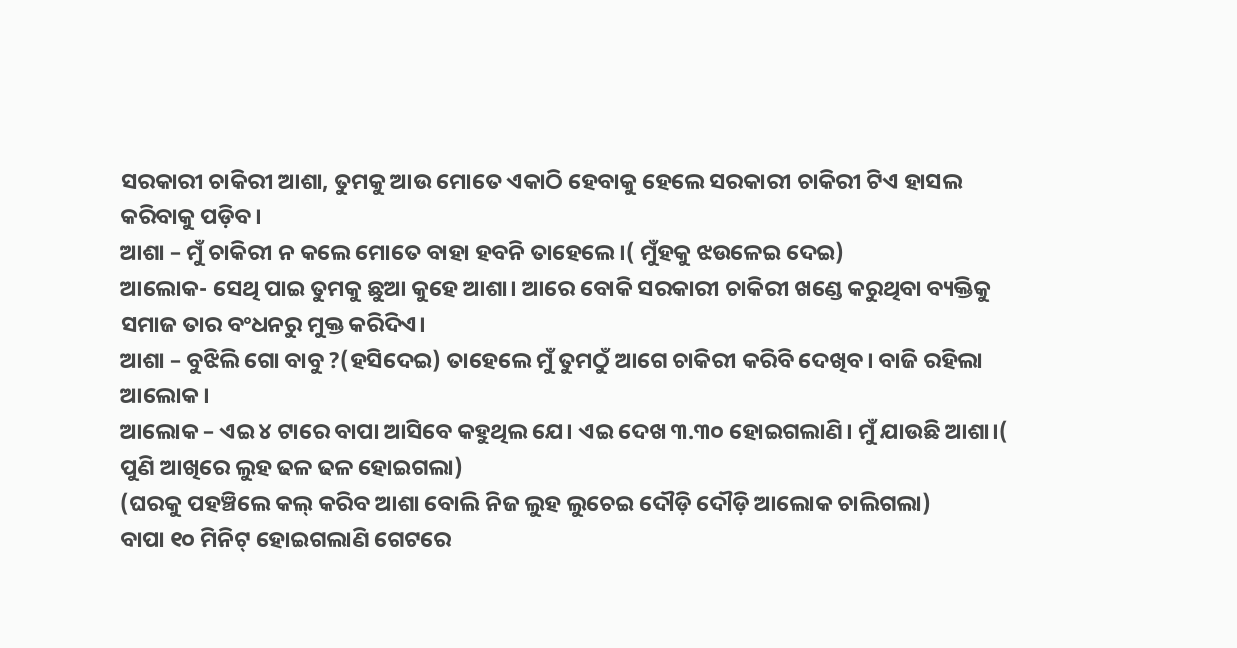ସରକାରୀ ଚାକିରୀ ଆଶା, ତୁମକୁ ଆଉ ମୋତେ ଏକାଠି ହେବାକୁ ହେଲେ ସରକାରୀ ଚାକିରୀ ଟିଏ ହାସଲ କରିବାକୁ ପଡ଼ିବ।
ଆଶା – ମୁଁ ଚାକିରୀ ନ କଲେ ମୋତେ ବାହା ହବନି ତାହେଲେ ।( ମୁଁହକୁ ଝଉଳେଇ ଦେଇ)
ଆଲୋକ- ସେଥି ପାଇ ତୁମକୁ ଛୁଆ କୁହେ ଆଶା। ଆରେ ବୋକି ସରକାରୀ ଚାକିରୀ ଖଣ୍ଡେ କରୁଥିବା ବ୍ୟକ୍ତିକୁ ସମାଜ ତାର ବଂଧନରୁ ମୁକ୍ତ କରିଦିଏ।
ଆଶା – ବୁଝିଲି ଗୋ ବାବୁ ?(ହସିଦେଇ) ତାହେଲେ ମୁଁ ତୁମଠୁଁ ଆଗେ ଚାକିରୀ କରିବି ଦେଖିବ। ବାଜି ରହିଲା ଆଲୋକ।
ଆଲୋକ – ଏଇ ୪ ଟାରେ ବାପା ଆସିବେ କହୁଥିଲ ଯେ। ଏଇ ଦେଖ ୩.୩୦ ହୋଇଗଲାଣି। ମୁଁ ଯାଉଛି ଆଶା।( ପୁଣି ଆଖିରେ ଲୁହ ଢଳ ଢଳ ହୋଇଗଲା)
(ଘରକୁ ପହଞ୍ଚିଲେ କଲ୍ କରିବ ଆଶା ବୋଲି ନିଜ ଲୁହ ଲୁଚେଇ ଦୌଡ଼ି ଦୌଡ଼ି ଆଲୋକ ଚାଲିଗଲା)
ବାପା ୧୦ ମିନିଟ୍ ହୋଇଗଲାଣି ଗେଟରେ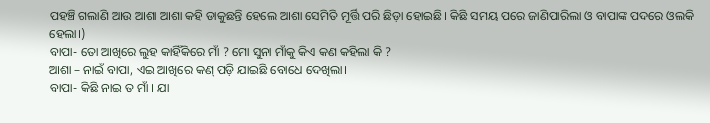ପହଞ୍ଚି ଗଲାଣି ଆଉ ଆଶା ଆଶା କହି ଡାକୁଛନ୍ତି ହେଲେ ଆଶା ସେମିତି ମୂର୍ତ୍ତି ପରି ଛିଡ଼ା ହୋଇଛି। କିଛି ସମୟ ପରେ ଜାଣିପାରିଲା ଓ ବାପାଙ୍କ ପଦରେ ଓଲକି ହେଲା।)
ବାପା- ତୋ ଆଖିରେ ଲୁହ କାହିଁକିରେ ମାଁ ? ମୋ ସୁନା ମାଁକୁ କିଏ କଣ କହିଲା କି ?
ଆଶା – ନାଇଁ ବାପା, ଏଇ ଆଖିରେ କଣ୍ ପଡ଼ି ଯାଇଛି ବୋଧେ ଦେଖିଲା।
ବାପା- କିଛି ନାଇ ତ ମାଁ । ଯା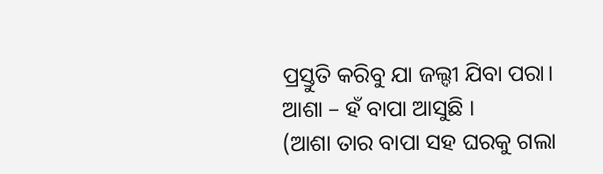ପ୍ରସ୍ତୁତି କରିବୁ ଯା ଜଲ୍ଦୀ ଯିବା ପରା।
ଆଶା – ହଁ ବାପା ଆସୁଛି ।
(ଆଶା ତାର ବାପା ସହ ଘରକୁ ଗଲା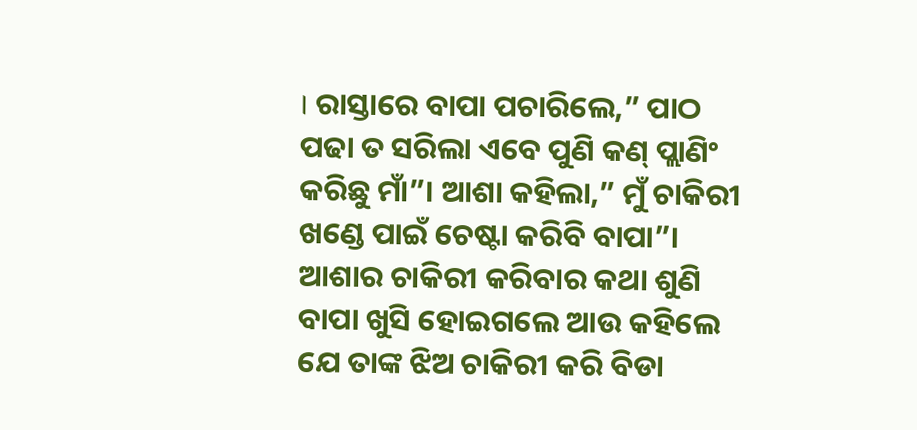। ରାସ୍ତାରେ ବାପା ପଚାରିଲେ,” ପାଠ ପଢା ତ ସରିଲା ଏବେ ପୁଣି କଣ୍ ପ୍ଲାଣିଂ କରିଛୁ ମାଁ”। ଆଶା କହିଲା,” ମୁଁ ଚାକିରୀ ଖଣ୍ଡେ ପାଇଁ ଚେଷ୍ଟା କରିବି ବାପା”। ଆଶାର ଚାକିରୀ କରିବାର କଥା ଶୁଣି ବାପା ଖୁସି ହୋଇଗଲେ ଆଉ କହିଲେ ଯେ ତାଙ୍କ ଝିଅ ଚାକିରୀ କରି ବିଡା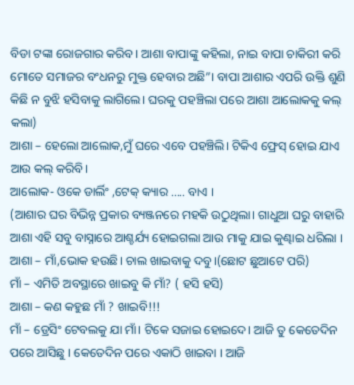ବିଡା ଟଙ୍କା ରୋଜଗାର କରିବ। ଆଶା ବାପାଙ୍କୁ କହିଲା, ନାଇ ବାପା ଚାକିରୀ କରି ମୋତେ ସମାଜର ବଂଧନରୁ ମୁକ୍ତ ହେବାର ଅଛି”। ବାପା ଆଶାର ଏପରି ଉକ୍ତି ଶୁଣି କିଛି ନ ବୁଝି ହସିବାକୁ ଲାଗିଲେ। ଘରକୁ ପହଞ୍ଚିଲା ପରେ ଆଶା ଆଲୋକକୁ କଲ୍ କଲା)
ଆଶା – ହେଲୋ ଆଲୋକ,ମୁଁ ଘରେ ଏବେ ପହଞ୍ଚିଲି। ଟିକିଏ ଫ୍ରେସ୍ ହୋଇ ଯାଏ ଆଉ କଲ୍ କରିବି।
ଆଲୋକ- ଓକେ ଡାର୍ଲିଂ ,ଟେକ୍ କ୍ୟାର ….. ବାଏ ।
(ଆଶାର ଘର ବିଭିନ୍ନ ପ୍ରକାର ବ୍ୟଞ୍ଜନରେ ମହକି ଉଠୁଥିଲା। ଗାଧୁଆ ଘରୁ ବାହାରି ଆଶା ଏହି ସବୁ ବାସ୍ନାରେ ଆଶ୍ଚର୍ଯ୍ୟ ହୋଇଗଲା ଆଉ ମାକୁ ଯାଇ କୁଣ୍ଢାଇ ଧରିଲା ।
ଆଶା – ମାଁ,ଭୋକ ହଉଛି। ଚାଲ ଖାଇବାକୁ ଦବୁ।(ଛୋଟ ଛୁଆଟେ ପରି)
ମାଁ – ଏମିତି ଅବସ୍ଥାରେ ଖାଇବୁ କି ମାଁ? ( ହସି ହସି)
ଆଶା – କଣ କହୁଛ ମାଁ ? ଖାଇବି!!!
ମାଁ – ଡ୍ରେସିଂ ଟେବଲକୁ ଯା ମାଁ। ଟିକେ ସଜାଇ ହୋଇଦେ। ଆଜି ତୁ କେତେଦିନ ପରେ ଆସିଛୁ । କେତେଦିନ ପରେ ଏକାଠି ଖାଇବା । ଆଜି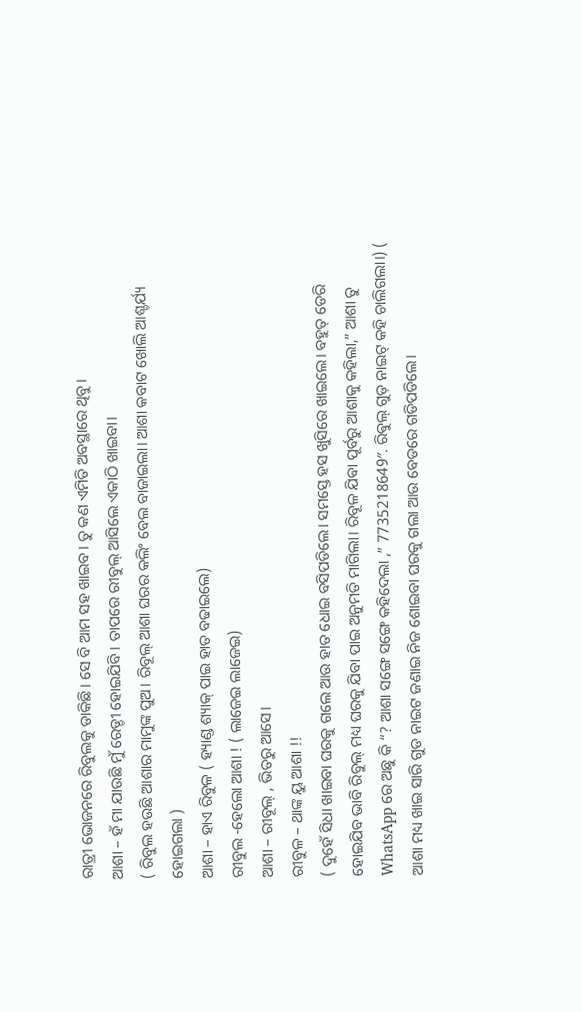ରାତ୍ରୀ ଭୋଜନରେ ରିବୁଲକୁ ଡାକିଛି। ସେ ବି ଆମ ସହ ଖାଇବ। ତୁ କଣ ଏମିତି ଅବସ୍ଥାରେ ଥିବୁ।
ଆଶା – ହଁ ମା ଯାଉଛି ମୁଁ ରେଡ୍ଡୀ ହୋଇଯିବି । ତାପରେ ରୀବୁଲ୍ ଆସିଲେ ଏକାଠି ଖାଇବା।
( ରିବୁଲ ହଉଛି ଆଶାର ମାମୁଙ୍କ ପୁଅ। ରିବୂଲ୍ ଆଶା ଘରର କଲିଂ ବେଲ ବାଜାଇଲା। ଆଶା କବାଟ ଖୋଲି ଆଶ୍ଚର୍ଯ୍ୟ ହୋଇଗଲା )
ଆଶା – ହାଏ ରିବୁଳ ( ହ୍ୟାଣ୍ଡ ଶ୍ୟାକ୍ ପାଇ ହାତ ବଢାଇଲେ)
ରୀବୁଲ -ହେଲୋ ଆଶା ! ( ଲାଜେଇ ଲାଜେଇ)
ଆଶା – ରୀବୂଲ୍ , ଭିତରୁ ଆସେ।
ରୀବୁଳ – ଥାଙ୍କ ୟୁ ଆଶା !!
( ଦୁହେଁ ସିଧା ଖାଇବା ଘରକୁ ଗଲେ ଆଉ ହାତ ଧୋଇ ବସିପଡିଲେ। ସମସ୍ତେ ହସ ଖୁସିରେ ଖାଇଲେ। ବହୁତ୍ ଡେରି ହୋଇଯିବ ଭାବି ରିବୁଲ୍ ମଧ୍ୟ ଘରକୁ ଯିବା ପାଇ ଅନୁମତି ମାଗିଲା। ରିବୂଳ ଯିବା ପୂର୍ବରୁ ଆଶାକୁ କହିଲା,” ଆଶା ତୁ WhatsApp ରେ ଅଛୁ କି “? ଆଶା ସଙ୍ଗେ ସଙ୍ଗେ କହିଦେଲା ,” 7735218649″. ରିଵୁଲ୍ ଗୁଡ଼ ନାଇଟ୍ କହି ଚାଲିଗଲା।) ( ଆଶା ମଧ୍ୟ ଖାଇ ସାରି ଗୁଡ ନାଇଟ ଜଣାଇ ନିଜ ଶୋଇବା ଘରକୁ ଗଲା ଆଉ ବେଡରେ ଗଡିପଡିଲେ।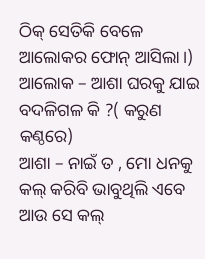ଠିକ୍ ସେତିକି ବେଳେ ଆଲୋକର ଫୋନ୍ ଆସିଲା।)
ଆଲୋକ – ଆଶା ଘରକୁ ଯାଇ ବଦଳିଗଳ କି ?( କରୁଣ କଣ୍ଠରେ)
ଆଶା – ନାଇଁ ତ , ମୋ ଧନକୁ କଲ୍ କରିବି ଭାବୁଥିଲି ଏବେ ଆଉ ସେ କଲ୍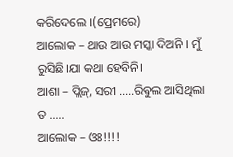କରିଦେଲେ ।(ପ୍ରେମରେ)
ଆଲୋକ – ଥାଉ ଆଉ ମସ୍କା ଦିଅନି । ମୁଁ ରୁସିଛି।ଯା କଥା ହେବିନି।
ଆଶା – ପ୍ଲିଜ୍, ସରୀ …..ରିଵୁଲ ଆସିଥିଲା ତ …..
ଆଲୋକ – ଓଃ!!!!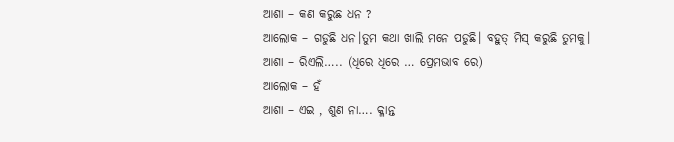ଆଶା – କଣ କରୁଛ ଧନ ?
ଆଲୋକ – ଗଡୁଛି ଧନ।ତୁମ କଥା ଖାଲି ମନେ ପଡୁଛି। ବହୁତ୍ ମିସ୍ କରୁଛି ତୁମକୁ।
ଆଶା – ରିଏଲି….. (ଧିରେ ଧିରେ … ପ୍ରେମଭାବ ରେ)
ଆଲୋକ – ହଁ
ଆଶା – ଏଇ , ଶୁଣ ନା…. କ୍ଳାନ୍ତ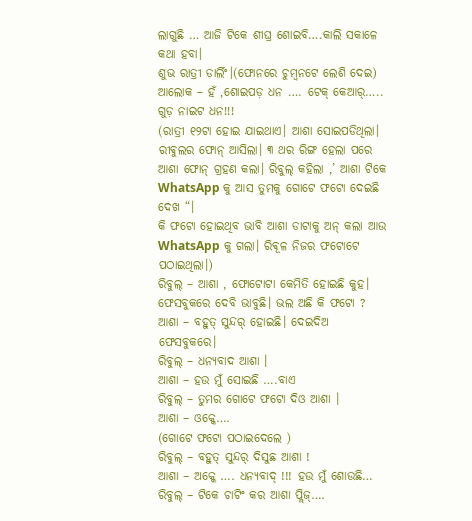ଲାଗୁଛି … ଆଜି ଟିକେ ଶୀଘ୍ର ଶୋଇବି….କାଲି ସକାଳେ କଥା ହବା।
ଶୁଭ ରାତ୍ରୀ ଡାର୍ଲିଂ।(ଫୋନରେ ଚୁମ୍ବନଟେ ଲେଶି ଦେଇ)
ଆଲୋକ – ହଁ ,ଶୋଇପଡ଼ ଧନ …. ଟେକ୍ କେଆର୍….. ଗୁଡ଼ ନାଇଟ ଧନ!!!
(ରାତ୍ରୀ ୧୨ଟା ହୋଇ ଯାଇଥାଏ। ଆଶା ସୋଇପଡିଥିଲା। ରୀଵୁଲର ଫୋନ୍ ଆସିଲା। ୩ ଥର ରିଙ୍ଗ ହେଲା ପରେ ଆଶା ଫୋନ୍ ଗ୍ରହଣ କଲା। ରିବୁଲ୍ କହିଲା ,’ ଆଶା ଟିକେ WhatsApp କୁ ଆସ ତୁମକୁ ଗୋଟେ ଫଟୋ ଦେଇଛି ଦେଖ “।
କି ଫଟୋ ହୋଇଥିବ ଭାବି ଆଶା ଡାଟାକୁ ଅନ୍ କଲା ଆଉ WhatsApp କୁ ଗଲା। ରିଵୂଳ ନିଜର ଫଟୋଟେ ପଠାଇଥିଲା।)
ରିବୁଲ୍ – ଆଶା , ଫୋଟୋଟା କେମିତି ହୋଇଛି କୁହ। ଫେସବୁକରେ ଦେବି ଭାବୁଛି। ଭଲ ଅଛି କି ଫଟୋ ?
ଆଶା – ବହୁତ୍ ସୁନ୍ଦର୍ ହୋଇଛି। ଦେଇଦିଅ ଫେସବୁକରେ।
ରିବୁଲ୍ – ଧନ୍ୟବାଦ ଆଶା ।
ଆଶା – ହଉ ମୁଁ ସୋଇଛି ….ବାଏ
ରିବୁଲ୍ – ତୁମର ଗୋଟେ ଫଟୋ ଦିଓ ଆଶା ।
ଆଶା – ଓକ୍କେ….
(ଗୋଟେ ଫଟୋ ପଠାଇଦେଲେ )
ରିବୁଲ୍ – ବହୁତ୍ ସୁନ୍ଦର୍ ଦିସୁଛ ଆଶା !
ଆଶା – ଅକ୍କେ …. ଧନ୍ୟବାଦ୍ !!! ହଉ ମୁଁ ଶୋଉଛି…
ରିବୁଲ୍ – ଟିକେ ଚାଟିଂ କର ଆଶା ପ୍ଲିଜ୍….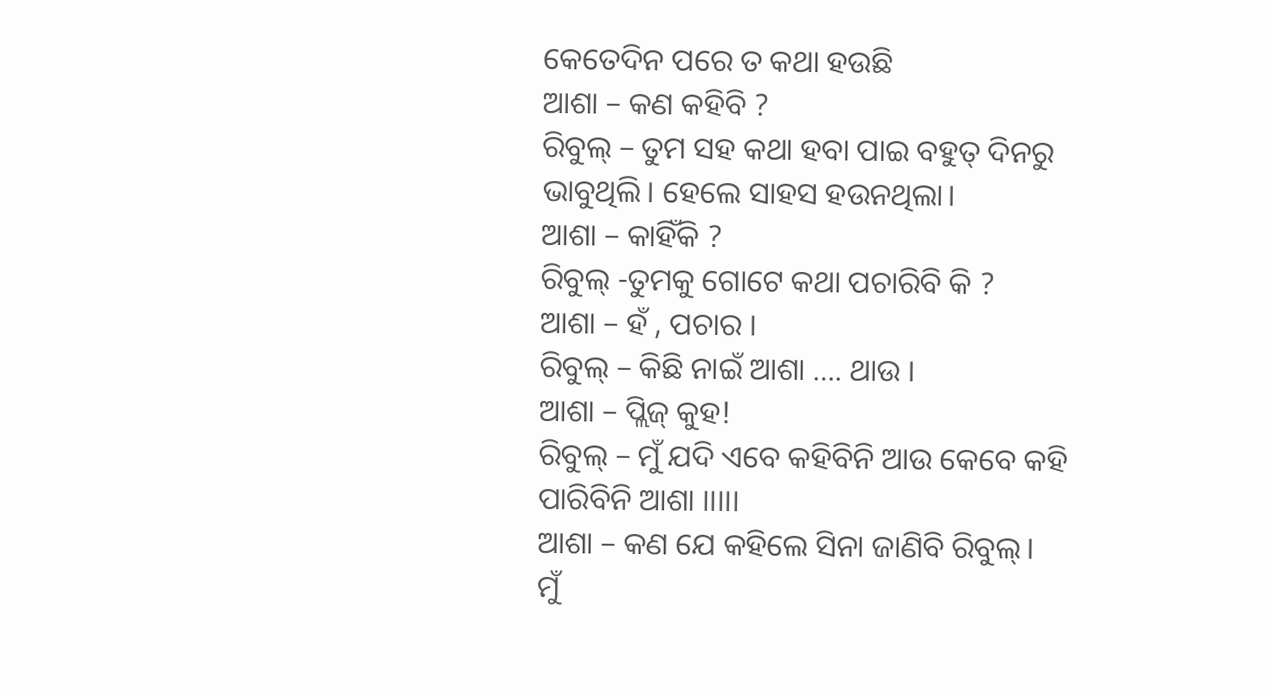କେତେଦିନ ପରେ ତ କଥା ହଉଛି
ଆଶା – କଣ କହିବି ?
ରିବୁଲ୍ – ତୁମ ସହ କଥା ହବା ପାଇ ବହୁତ୍ ଦିନରୁ ଭାବୁଥିଲି। ହେଲେ ସାହସ ହଉନଥିଲା।
ଆଶା – କାହିଁକି ?
ରିବୁଲ୍ -ତୁମକୁ ଗୋଟେ କଥା ପଚାରିବି କି ?
ଆଶା – ହଁ , ପଚାର ।
ରିବୁଲ୍ – କିଛି ନାଇଁ ଆଶା …. ଥାଉ ।
ଆଶା – ପ୍ଲିଜ୍ କୁହ!
ରିବୁଲ୍ – ମୁଁ ଯଦି ଏବେ କହିବିନି ଆଉ କେବେ କହି ପାରିବିନି ଆଶା ।।।।।
ଆଶା – କଣ ଯେ କହିଲେ ସିନା ଜାଣିବି ରିବୁଲ୍।
ମୁଁ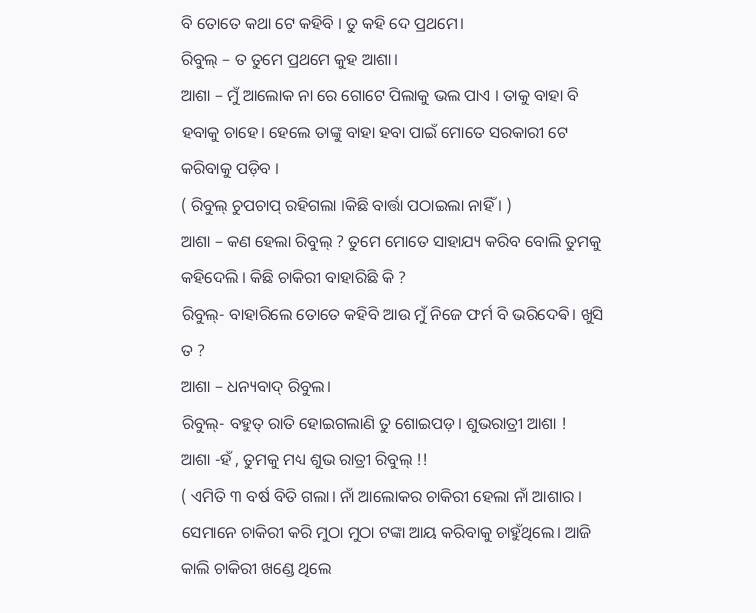ବି ତୋତେ କଥା ଟେ କହିବି । ତୁ କହି ଦେ ପ୍ରଥମେ।
ରିବୁଲ୍ – ତ ତୁମେ ପ୍ରଥମେ କୁହ ଆଶା।
ଆଶା – ମୁଁ ଆଲୋକ ନା ରେ ଗୋଟେ ପିଲାକୁ ଭଲ ପାଏ । ତାକୁ ବାହା ବି ହବାକୁ ଚାହେ। ହେଲେ ତାଙ୍କୁ ବାହା ହବା ପାଇଁ ମୋତେ ସରକାରୀ ଟେ କରିବାକୁ ପଡ଼ିବ ।
( ରିବୁଲ୍ ଚୁପଚାପ୍ ରହିଗଲା ।କିଛି ବାର୍ତ୍ତା ପଠାଇଲା ନାହିଁ । )
ଆଶା – କଣ ହେଲା ରିବୁଲ୍ ? ତୁମେ ମୋତେ ସାହାଯ୍ୟ କରିବ ବୋଲି ତୁମକୁ କହିଦେଲି । କିଛି ଚାକିରୀ ବାହାରିଛି କି ?
ରିବୁଲ୍- ବାହାରିଲେ ତୋତେ କହିବି ଆଉ ମୁଁ ନିଜେ ଫର୍ମ ବି ଭରିଦେଵି। ଖୁସି ତ ?
ଆଶା – ଧନ୍ୟବାଦ୍ ରିବୁଲ।
ରିବୁଲ୍- ବହୁତ୍ ରାତି ହୋଇଗଲାଣି ତୁ ଶୋଇପଡ଼। ଶୁଭରାତ୍ରୀ ଆଶା !
ଆଶା -ହଁ , ତୁମକୁ ମଧ୍ୟ ଶୁଭ ରାତ୍ରୀ ରିବୁଲ୍ !!
( ଏମିତି ୩ ବର୍ଷ ବିତି ଗଲା। ନାଁ ଆଲୋକର ଚାକିରୀ ହେଲା ନାଁ ଆଶାର । ସେମାନେ ଚାକିରୀ କରି ମୁଠା ମୁଠା ଟଙ୍କା ଆୟ କରିବାକୁ ଚାହୁଁଥିଲେ। ଆଜି କାଲି ଚାକିରୀ ଖଣ୍ଡେ ଥିଲେ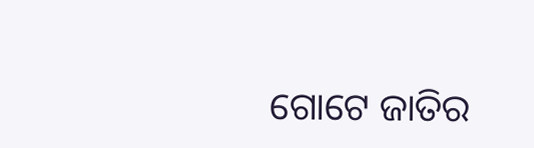ଗୋଟେ ଜାତିର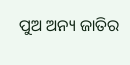ପୁଅ ଅନ୍ୟ ଜାତିର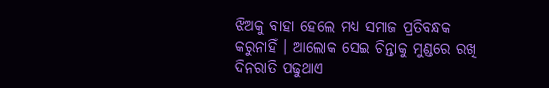ଝିଅକୁ ବାହା ହେଲେ ମଧ୍ୟ ସମାଜ ପ୍ରତିବନ୍ଧକ କରୁନାହିଁ । ଆଲୋକ ସେଇ ଚିନ୍ତାକୁ ମୁଣ୍ଡରେ ରଖି ଦିନରାତି ପଢୁଥାଏ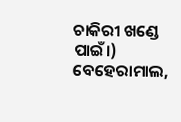ଚାକିରୀ ଖଣ୍ଡେ ପାଇଁ।) ବେହେରାମାଲ,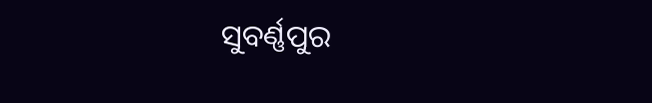ସୁବର୍ଣ୍ଣପୁର